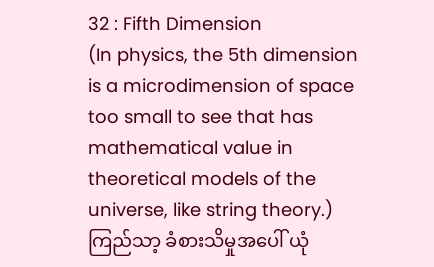32 : Fifth Dimension
(In physics, the 5th dimension is a microdimension of space too small to see that has mathematical value in theoretical models of the universe, like string theory.)
ကြည်သာ့ ခံစားသိမှုအပေါ် ယုံ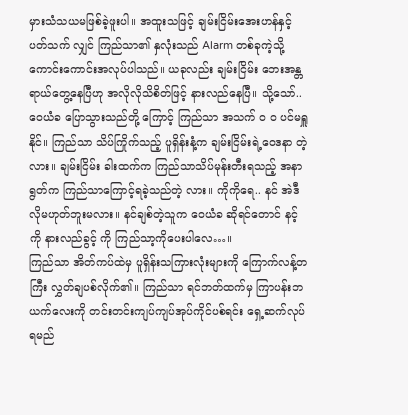မှားသံသယမဖြစ်ခဲ့ဖူးပါ။ အထူးသဖြင့် ချမ်းငြိမ်းအေးဟန်နှင့် ပတ်သက် လျှင် ကြည်သာ၏ နှလုံးသည် Alarm တစ်ခုကဲ့သို့ ကောင်းကောင်းအလုပ်ပါသည်။ ယခုလည်း ချမ်းငြိမ်း ဘေးအန္တရာယ်တွေ့နေပြီဟု အလိုလိုသိစိတ်ဖြင့် နားလည်နေပြီ။ သို့သော်.. ဝေယံခ ပြောသွားသည်တို့ ကြောင့် ကြည်သာ အသက် ဝ ဝ ပင်မရှူနိုင်။ ကြည်သာ သိပ်ကြိုက်သည့် ပူရှိန်းနံ့က ချမ်းငြိမ်းရဲ့ဝေဒနာ တဲ့လား။ ချမ်းငြိမ်း ခါးထက်က ကြည်သာသိပ်မုန်းတီးရသည့် အနာရွတ်က ကြည်သာကြောင့်ရခဲ့သည်တဲ့ လား။ ကိုကိုရေ.. နင် အဲဒီလိုမဟုတ်ဘူးမလား။ နင်ချစ်တဲ့သူက ဝေယံခ ဆိုရင်တောင် နင့်ကို နားလည်ခွင့် ကို ကြည်သာ့ကိုပေးပါလေ…။
ကြည်သာ အိတ်ကပ်ထဲမှ ပူရှိန်းသကြားလုံးများကို ကြောက်လန့်တကြီး လွှတ်ချပစ်လိုက်၏။ ကြည်သာ ရင်ဘတ်ထက်မှ ကြာပန်းဘယက်လေးကို တင်းတင်းကျပ်ကျပ်အုပ်ကိုင်ပစ်ရင်း ရှေ့ဆက်လုပ်ရမည်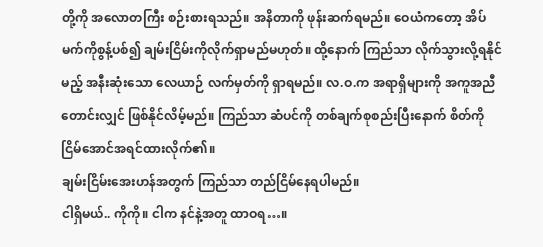တို့ကို အလောတကြီး စဉ်းစားရသည်။ အနိတာကို ဖုန်းဆက်ရမည်။ ဝေယံကတော့ အိပ်မက်ကိုစွန့်ပစ်၍ ချမ်းငြိမ်းကိုလိုက်ရှာမည်မဟုတ်။ ထို့နောက် ကြည်သာ လိုက်သွားလို့ရနိုင်မည့် အနီးဆုံးသော လေယာဉ် လက်မှတ်ကို ရှာရမည်။ လ.ဝ.က အရာရှိများကို အကူအညီတောင်းလျှင် ဖြစ်နိုင်လိမ့်မည်။ ကြည်သာ ဆံပင်ကို တစ်ချက်စုစည်းပြီးနောက် စိတ်ကိုငြိမ်အောင်အရင်ထားလိုက်၏။
ချမ်းငြိမ်းအေးဟန်အတွက် ကြည်သာ တည်ငြိမ်နေရပါမည်။
ငါရှိမယ်.. ကိုကို။ ငါက နင်နဲ့အတူ ထာဝရ…။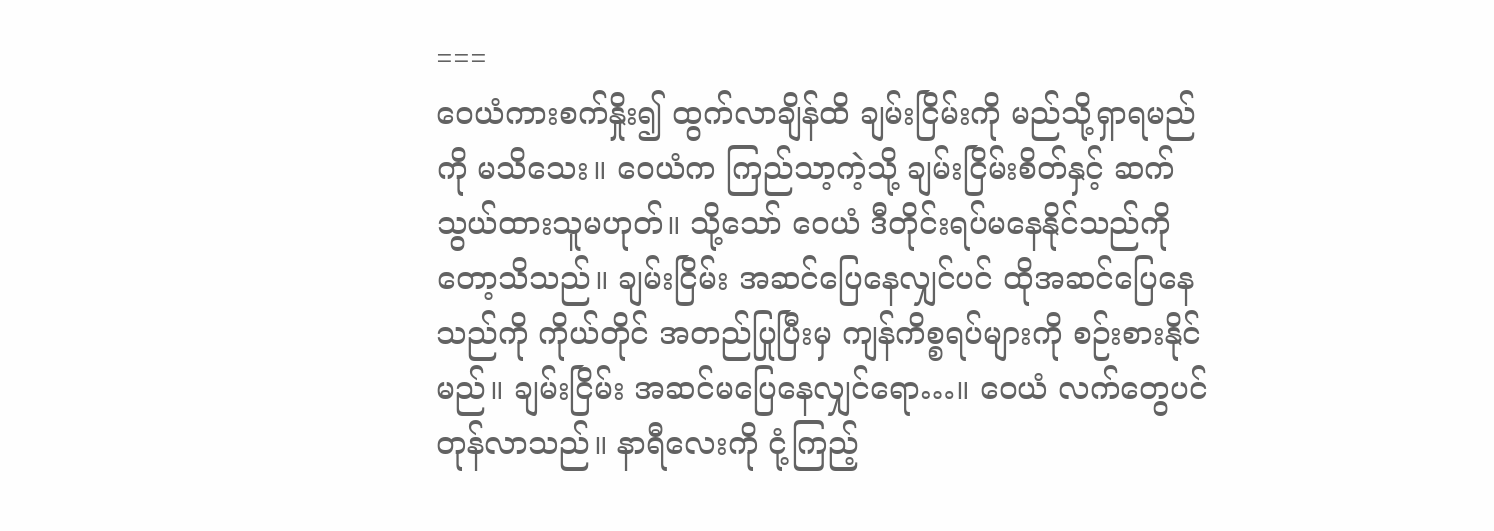===
ဝေယံကားစက်နှိုး၍ ထွက်လာချိန်ထိ ချမ်းငြိမ်းကို မည်သို့ရှာရမည်ကို မသိသေး။ ဝေယံက ကြည်သာ့ကဲ့သို့ ချမ်းငြိမ်းစိတ်နှင့် ဆက်သွယ်ထားသူမဟုတ်။ သို့သော် ဝေယံ ဒီတိုင်းရပ်မနေနိုင်သည်ကိုတော့သိသည်။ ချမ်းငြိမ်း အဆင်ပြေနေလျှင်ပင် ထိုအဆင်ပြေနေသည်ကို ကိုယ်တိုင် အတည်ပြုပြီးမှ ကျန်ကိစ္စရပ်များကို စဉ်းစားနိုင်မည်။ ချမ်းငြိမ်း အဆင်မပြေနေလျှင်ရော…။ ဝေယံ လက်တွေပင်တုန်လာသည်။ နာရီလေးကို ငုံ့ကြည့်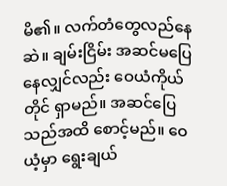မိ၏။ လက်တံတွေလည်နေဆဲ။ ချမ်းငြိမ်း အဆင်မပြေနေလျှင်လည်း ဝေယံကိုယ်တိုင် ရှာမည်။ အဆင်ပြေသည်အထိ စောင့်မည်။ ဝေယံ့မှာ ရွေးချယ်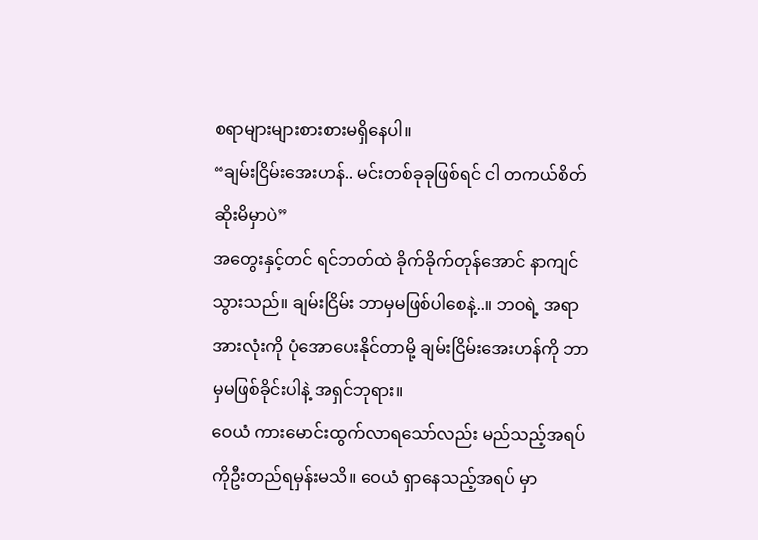စရာများများစားစားမရှိနေပါ။
“ချမ်းငြိမ်းအေးဟန်.. မင်းတစ်ခုခုဖြစ်ရင် ငါ တကယ်စိတ်ဆိုးမိမှာပဲ”
အတွေးနှင့်တင် ရင်ဘတ်ထဲ ခိုက်ခိုက်တုန်အောင် နာကျင်သွားသည်။ ချမ်းငြိမ်း ဘာမှမဖြစ်ပါစေနဲ့..။ ဘဝရဲ့ အရာအားလုံးကို ပုံအောပေးနိုင်တာမို့ ချမ်းငြိမ်းအေးဟန်ကို ဘာမှမဖြစ်ခိုင်းပါနဲ့ အရှင်ဘုရား။
ဝေယံ ကားမောင်းထွက်လာရသော်လည်း မည်သည့်အရပ်ကိုဦးတည်ရမှန်းမသိ။ ဝေယံ ရှာနေသည့်အရပ် မှာ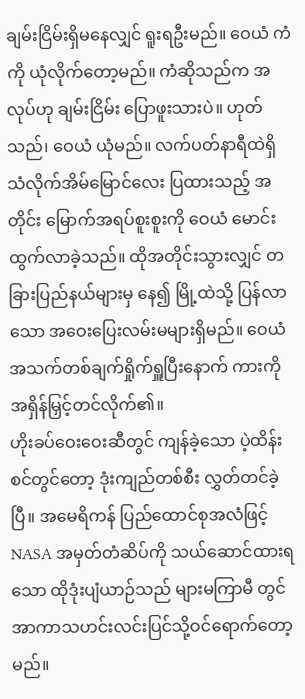ချမ်းငြိမ်းရှိမနေလျှင် ရူးရဦးမည်။ ဝေယံ ကံကို ယုံလိုက်တော့မည်။ ကံဆိုသည်က အလုပ်ဟု ချမ်းငြိမ်း ပြောဖူးသားပဲ။ ဟုတ်သည်၊ ဝေယံ ယုံမည်။ လက်ပတ်နာရီထဲရှိ သံလိုက်အိမ်မြောင်လေး ပြထားသည့် အတိုင်း မြောက်အရပ်စူးစူးကို ဝေယံ မောင်းထွက်လာခဲ့သည်။ ထိုအတိုင်းသွားလျှင် တခြားပြည်နယ်များမှ နေ၍ မြို့ထဲသို့ ပြန်လာသော အဝေးပြေးလမ်းမများရှိမည်။ ဝေယံ အသက်တစ်ချက်ရှိုက်ရှူပြီးနောက် ကားကို အရှိန်မြှင့်တင်လိုက်၏။
ဟိုးခပ်ဝေးဝေးဆီတွင် ကျန်ခဲ့သော ပဲ့ထိန်းစင်တွင်တော့ ဒုံးကျည်တစ်စီး လွှတ်တင်ခဲ့ပြီ။ အမေရိကန် ပြည်ထောင်စုအလံဖြင့် NASA အမှတ်တံဆိပ်ကို သယ်ဆောင်ထားရသော ထိုဒုံးပျံယာဉ်သည် များမကြာမီ တွင် အာကာသဟင်းလင်းပြင်သို့ဝင်ရောက်တော့မည်။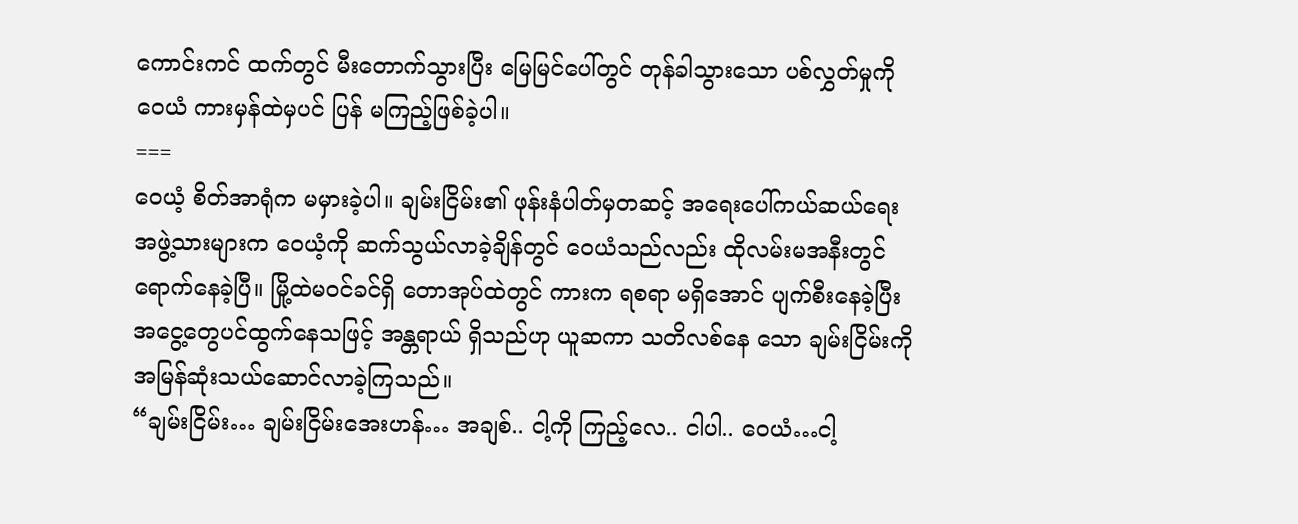ကောင်းကင် ထက်တွင် မီးတောက်သွားပြီး မြေမြင်ပေါ်တွင် တုန်ခါသွားသော ပစ်လွှတ်မှုကို ဝေယံ ကားမှန်ထဲမှပင် ပြန် မကြည့်ဖြစ်ခဲ့ပါ။
===
ဝေယံ့ စိတ်အာရုံက မမှားခဲ့ပါ။ ချမ်းငြိမ်း၏ ဖုန်းနံပါတ်မှတဆင့် အရေးပေါ်ကယ်ဆယ်ရေးအဖွဲ့သားများက ဝေယံ့ကို ဆက်သွယ်လာခဲ့ချိန်တွင် ဝေယံသည်လည်း ထိုလမ်းမအနီးတွင် ရောက်နေခဲ့ပြီ။ မြို့ထဲမဝင်ခင်ရှိ တောအုပ်ထဲတွင် ကားက ရစရာ မရှိအောင် ပျက်စီးနေခဲ့ပြီး အငွေ့တွေပင်ထွက်နေသဖြင့် အန္တရာယ် ရှိသည်ဟု ယူဆကာ သတိလစ်နေ သော ချမ်းငြိမ်းကို အမြန်ဆုံးသယ်ဆောင်လာခဲ့ကြသည်။
“ချမ်းငြိမ်း… ချမ်းငြိမ်းအေးဟန်… အချစ်.. ငါ့ကို ကြည့်လေ.. ငါပါ.. ဝေယံ…ငါ့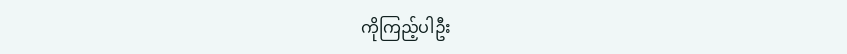ကိုကြည့်ပါဦး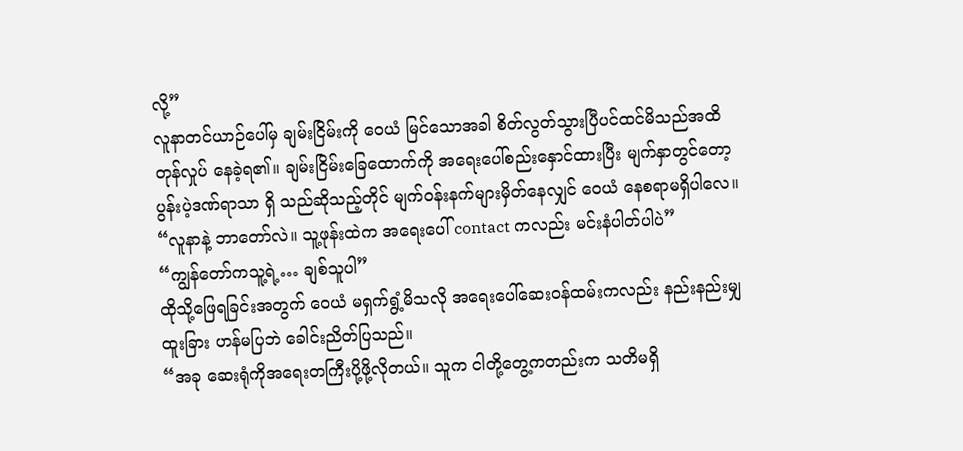လို့”
လူနာတင်ယာဉ်ပေါ်မှ ချမ်းငြိမ်းကို ဝေယံ မြင်သောအခါ စိတ်လွတ်သွားပြီပင်ထင်မိသည်အထိ တုန်လှုပ် နေခဲ့ရ၏။ ချမ်းငြိမ်းခြေထောက်ကို အရေးပေါ်စည်းနှောင်ထားပြီး မျက်နှာတွင်တော့ ပွန်းပဲ့ဒဏ်ရာသာ ရှိ သည်ဆိုသည့်တိုင် မျက်ဝန်းနက်များမှိတ်နေလျှင် ဝေယံ နေစရာမရှိပါလေ။
“လူနာနဲ့ ဘာတော်လဲ။ သူ့ဖုန်းထဲက အရေးပေါ် contact ကလည်း မင်းနံပါတ်ပါပဲ”
“ကျွန်တော်ကသူ့ရဲ့… ချစ်သူပါ”
ထိုသို့ဖြေရခြင်းအတွက် ဝေယံ မရှက်ရွံ့မိသလို အရေးပေါ်ဆေးဝန်ထမ်းကလည်း နည်းနည်းမျှ ထူးခြား ဟန်မပြဘဲ ခေါင်းညိတ်ပြသည်။
“အခု ဆေးရုံကိုအရေးတကြီးပို့ဖို့လိုတယ်။ သူက ငါတို့တွေ့ကတည်းက သတိမရှိ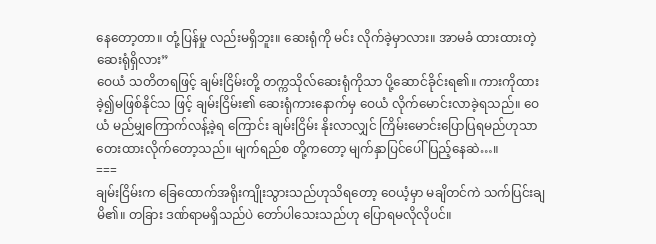နေတော့တာ။ တုံ့ပြန်မှု လည်းမရှိဘူး။ ဆေးရုံကို မင်း လိုက်ခဲ့မှာလား။ အာမခံ ထားထားတဲ့ဆေးရုံရှိလား”
ဝေယံ သတိတရဖြင့် ချမ်းငြိမ်းတို့ တက္ကသိုလ်ဆေးရုံကိုသာ ပို့ဆောင်ခိုင်းရ၏။ ကားကိုထားခဲ့၍မဖြစ်နိုင်သ ဖြင့် ချမ်းငြိမ်း၏ ဆေးရုံကားနောက်မှ ဝေယံ လိုက်မောင်းလာခဲ့ရသည်။ ဝေယံ မည်မျှကြောက်လန့်ခဲ့ရ ကြောင်း ချမ်းငြိမ်း နိုးလာလျှင် ကြိမ်းမောင်းပြောပြရမည်ဟုသာ တေးထားလိုက်တော့သည်။ မျက်ရည်စ တို့ကတော့ မျက်နှာပြင်ပေါ်ပြည့်နေဆဲ…။
===
ချမ်းငြိမ်းက ခြေထောက်အရိုးကျိုးသွားသည်ဟုသိရတော့ ဝေယံ့မှာ မချိတင်ကဲ သက်ပြင်းချမိ၏။ တခြား ဒဏ်ရာမရှိသည်ပဲ တော်ပါသေးသည်ဟု ပြောရမလိုလိုပင်။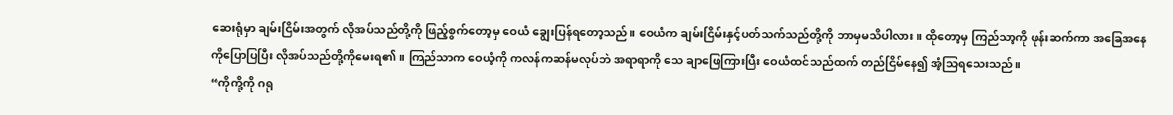ဆေးရုံမှာ ချမ်းငြိမ်းအတွက် လိုအပ်သည်တို့ကို ဖြည့်စွက်တော့မှ ဝေယံ ချွေးပြန်ရတော့သည်။ ဝေယံက ချမ်းငြိမ်းနှင့်ပတ်သက်သည်တို့ကို ဘာမှမသိပါလား။ ထိုတော့မှ ကြည်သာ့ကို ဖုန်းဆက်ကာ အခြေအနေ ကိုပြောပြပြီး လိုအပ်သည်တို့ကိုမေးရ၏။ ကြည်သာက ဝေယံ့ကို ကလန်ကဆန်မလုပ်ဘဲ အရာရာကို သေ ချာဖြေကြားပြီး ဝေယံထင်သည်ထက် တည်ငြိမ်နေ၍ အံ့သြရသေးသည်။
“ကိုကို့ကို ဂရု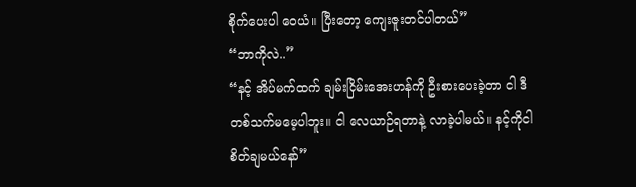စိုက်ပေးပါ ဝေယံ။ ပြီးတော့ ကျေးဇူးတင်ပါတယ်”
“ဘာကိုလဲ..”
“နင့် အိပ်မက်ထက် ချမ်းငြိမ်းအေးဟန်ကို ဦးစားပေးခဲ့တာ ငါ ဒီတစ်သက်မမေ့ပါဘူး။ ငါ လေယာဉ်ရတာနဲ့ လာခဲ့ပါမယ်။ နင့်ကိုငါစိတ်ချမယ်နော်”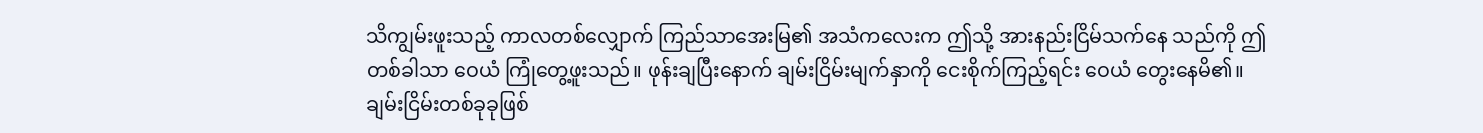သိကျွမ်းဖူးသည့် ကာလတစ်လျှောက် ကြည်သာအေးမြ၏ အသံကလေးက ဤသို့ အားနည်းငြိမ်သက်နေ သည်ကို ဤတစ်ခါသာ ဝေယံ ကြုံတွေ့ဖူးသည်။ ဖုန်းချပြီးနောက် ချမ်းငြိမ်းမျက်နှာကို ငေးစိုက်ကြည့်ရင်း ဝေယံ တွေးနေမိ၏။ ချမ်းငြိမ်းတစ်ခုခုဖြစ်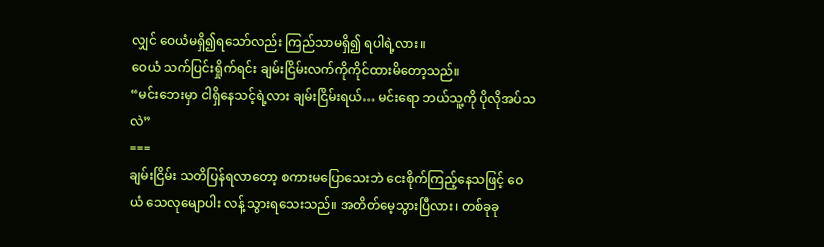လျှင် ဝေယံမရှိ၍ရသော်လည်း ကြည်သာမရှိ၍ ရပါရဲ့လား။
ဝေယံ သက်ပြင်းရှိုက်ရင်း ချမ်းငြိမ်းလက်ကိုကိုင်ထားမိတော့သည်။
“မင်းဘေးမှာ ငါရှိနေသင့်ရဲ့လား ချမ်းငြိမ်းရယ်… မင်းရော ဘယ်သူ့ကို ပိုလိုအပ်သလဲ”
===
ချမ်းငြိမ်း သတိပြန်ရလာတော့ စကားမပြောသေးဘဲ ငေးစိုက်ကြည့်နေသဖြင့် ဝေယံ သေလုမျောပါး လန့် သွားရသေးသည်။ အတိတ်မေ့သွားပြီလား၊ တစ်ခုခု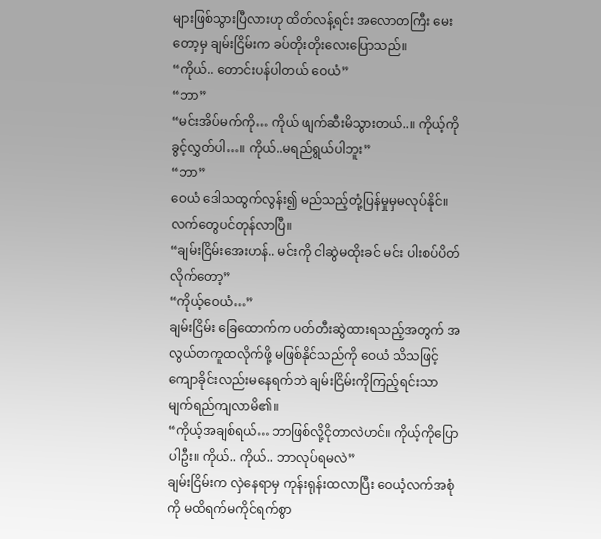များဖြစ်သွားပြီလားဟု ထိတ်လန့်ရင်း အလောတကြီး မေးတော့မှ ချမ်းငြိမ်းက ခပ်တိုးတိုးလေးပြောသည်။
“ကိုယ်.. တောင်းပန်ပါတယ် ဝေယံ”
“ဘာ”
“မင်းအိပ်မက်ကို… ကိုယ် ဖျက်ဆီးမိသွားတယ်..။ ကိုယ့်ကို ခွင့်လွှတ်ပါ…။ ကိုယ်..မရည်ရွယ်ပါဘူး”
“ဘာ”
ဝေယံ ဒေါသထွက်လွန်း၍ မည်သည့်တုံ့ပြန်မှုမှမလုပ်နိုင်။ လက်တွေပင်တုန်လာပြီ။
“ချမ်းငြိမ်းအေးဟန်.. မင်းကို ငါဆွဲမထိုးခင် မင်း ပါးစပ်ပိတ်လိုက်တော့”
“ကိုယ့်ဝေယံ…”
ချမ်းငြိမ်း ခြေထောက်က ပတ်တီးဆွဲထားရသည့်အတွက် အလွယ်တကူထလိုက်ဖို့ မဖြစ်နိုင်သည်ကို ဝေယံ သိသဖြင့် ကျောခိုင်းလည်းမနေရက်ဘဲ ချမ်းငြိမ်းကိုကြည့်ရင်းသာ မျက်ရည်ကျလာမိ၏။
“ကိုယ့်အချစ်ရယ်… ဘာဖြစ်လို့ငိုတာလဲဟင်။ ကိုယ့်ကိုပြောပါဦး။ ကိုယ်.. ကိုယ်.. ဘာလုပ်ရမလဲ”
ချမ်းငြိမ်းက လှဲနေရာမှ ကုန်းရုန်းထလာပြီး ဝေယံ့လက်အစုံကို မထိရက်မကိုင်ရက်စွာ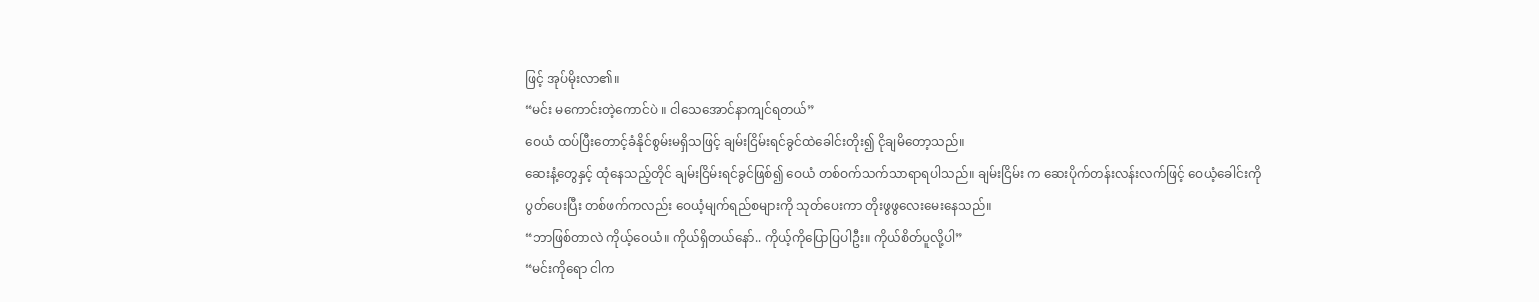ဖြင့် အုပ်မိုးလာ၏။
“မင်း မကောင်းတဲ့ကောင်ပဲ ။ ငါသေအောင်နာကျင်ရတယ်”
ဝေယံ ထပ်ပြီးတောင့်ခံနိုင်စွမ်းမရှိသဖြင့် ချမ်းငြိမ်းရင်ခွင်ထဲခေါင်းတိုး၍ ငိုချမိတော့သည်။
ဆေးနံ့တွေနှင့် ထုံနေသည့်တိုင် ချမ်းငြိမ်းရင်ခွင်ဖြစ်၍ ဝေယံ တစ်ဝက်သက်သာရာရပါသည်။ ချမ်းငြိမ်း က ဆေးပိုက်တန်းလန်းလက်ဖြင့် ဝေယံ့ခေါင်းကို ပွတ်ပေးပြီး တစ်ဖက်ကလည်း ဝေယံ့မျက်ရည်စများကို သုတ်ပေးကာ တိုးဖွဖွလေးမေးနေသည်။
“ဘာဖြစ်တာလဲ ကိုယ့်ဝေယံ။ ကိုယ်ရှိတယ်နော်.. ကိုယ့်ကိုပြောပြပါဦး။ ကိုယ်စိတ်ပူလို့ပါ”
“မင်းကိုရော ငါက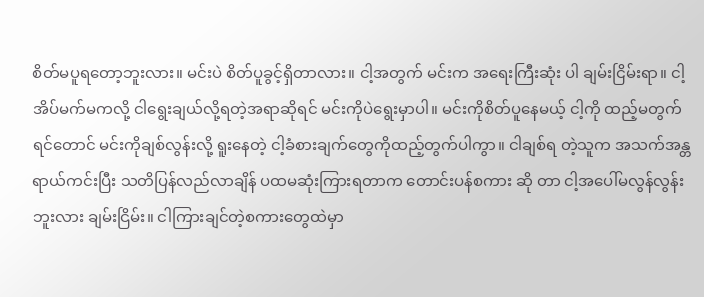စိတ်မပူရတော့ဘူးလား။ မင်းပဲ စိတ်ပူခွင့်ရှိတာလား။ ငါ့အတွက် မင်းက အရေးကြီးဆုံး ပါ ချမ်းငြိမ်းရာ။ ငါ့အိပ်မက်မကလို့ ငါရွေးချယ်လို့ရတဲ့အရာဆိုရင် မင်းကိုပဲရွေးမှာပါ။ မင်းကိုစိတ်ပူနေမယ့် ငါ့ကို ထည့်မတွက်ရင်တောင် မင်းကိုချစ်လွန်းလို့ ရူးနေတဲ့ ငါ့ခံစားချက်တွေကိုထည့်တွက်ပါကွာ။ ငါချစ်ရ တဲ့သူက အသက်အန္တရာယ်ကင်းပြီး သတိပြန်လည်လာချိန် ပထမဆုံးကြားရတာက တောင်းပန်စကား ဆို တာ ငါ့အပေါ်မလွန်လွန်းဘူးလား ချမ်းငြိမ်း။ ငါကြားချင်တဲ့စကားတွေထဲမှာ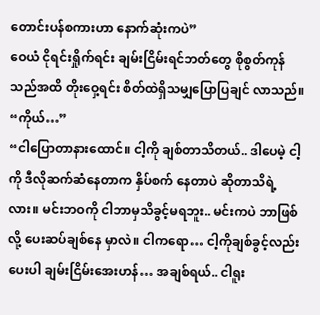တောင်းပန်စကားဟာ နောက်ဆုံးကပဲ”
ဝေယံ ငိုရင်းရှိုက်ရင်း ချမ်းငြိမ်းရင်ဘတ်တွေ စိုစွတ်ကုန်သည်အထိ တိုးဝှေ့ရင်း စိတ်ထဲရှိသမျှပြောပြချင် လာသည်။
“ကိုယ်…”
“ငါပြောတာနားထောင်။ ငါ့ကို ချစ်တာသိတယ်.. ဒါပေမဲ့ ငါ့ကို ဒီလိုဆက်ဆံနေတာက နှိပ်စက် နေတာပဲ ဆိုတာသိရဲ့လား။ မင်းဘဝကို ငါဘာမှသိခွင့်မရဘူး.. မင်းကပဲ ဘာဖြစ်လို့ ပေးဆပ်ချစ်နေ မှာလဲ။ ငါကရော… ငါ့ကိုချစ်ခွင့်လည်းပေးပါ ချမ်းငြိမ်းအေးဟန်… အချစ်ရယ်.. ငါရူး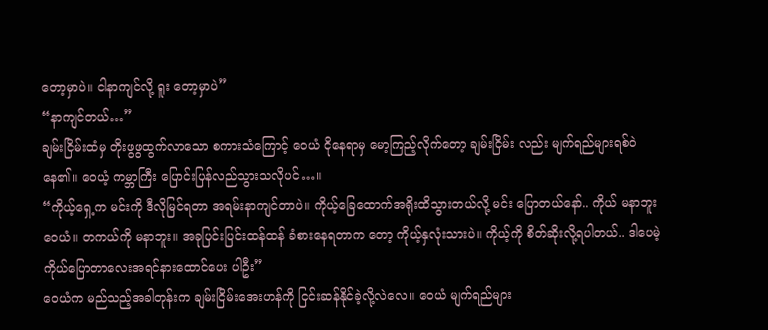တော့မှာပဲ။ ငါနာကျင်လို့ ရူး တော့မှာပဲ”
“နာကျင်တယ်…”
ချမ်းငြိမ်းထံမှ တိုးဖွဖွထွက်လာသော စကားသံကြောင့် ဝေယံ ငိုနေရာမှ မော့ကြည့်လိုက်တော့ ချမ်းငြိမ်း လည်း မျက်ရည်များရစ်ဝဲနေ၏။ ဝေယံ့ ကမ္ဘာကြီး ပြောင်းပြန်လည်သွားသလိုပင်…။
“ကိုယ့်ရှေ့က မင်းကို ဒီလိုမြင်ရတာ အရမ်းနာကျင်တာပဲ။ ကိုယ့်ခြေထောက်အရိုးထိသွားတယ်လို့ မင်း ပြောတယ်နော်.. ကိုယ် မနာဘူး ဝေယံ။ တကယ်ကို မနာဘူး။ အခုပြင်းပြင်းထန်ထန် ခံစားနေရတာက တော့ ကိုယ့်နှလုံးသားပဲ။ ကိုယ့်ကို စိတ်ဆိုးလို့ရပါတယ်.. ဒါပေမဲ့ ကိုယ်ပြောတာလေးအရင်နားထောင်ပေး ပါဦး”
ဝေယံက မည်သည့်အခါတုန်းက ချမ်းငြိမ်းအေးဟန်ကို ငြင်းဆန်နိုင်ခဲ့လို့လဲလေ။ ဝေယံ မျက်ရည်များ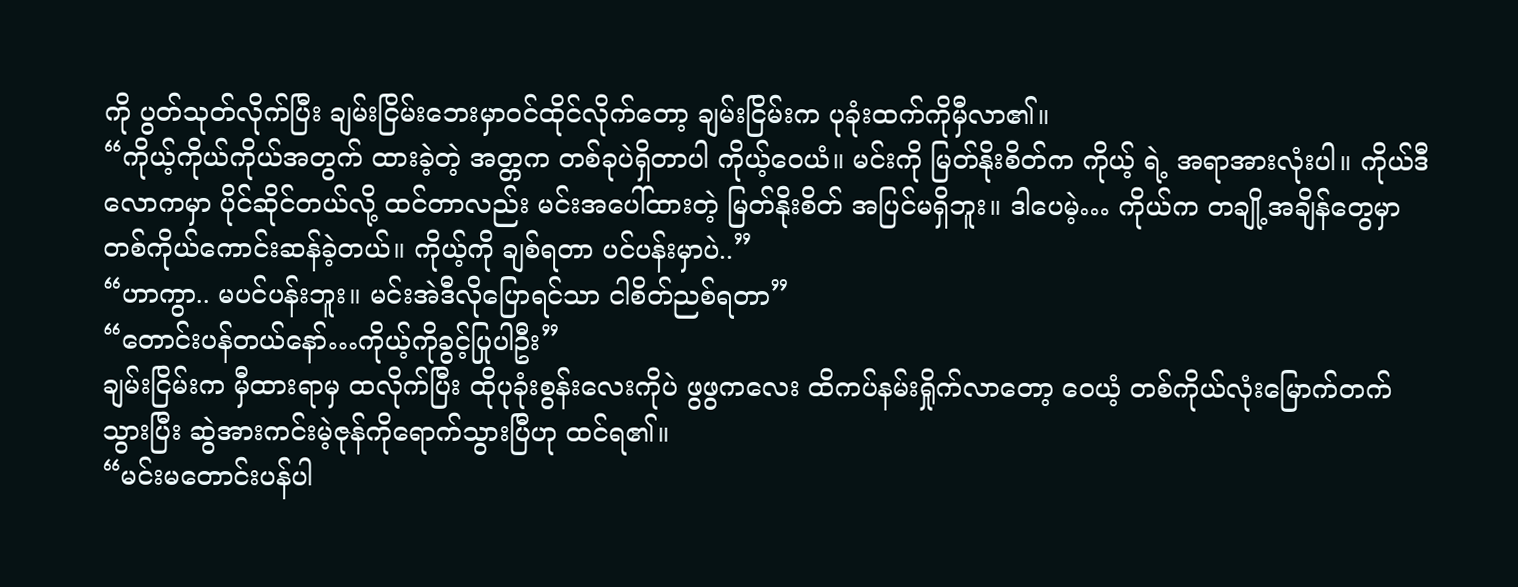ကို ပွတ်သုတ်လိုက်ပြီး ချမ်းငြိမ်းဘေးမှာဝင်ထိုင်လိုက်တော့ ချမ်းငြိမ်းက ပုခုံးထက်ကိုမှီလာ၏။
“ကိုယ့်ကိုယ်ကိုယ်အတွက် ထားခဲ့တဲ့ အတ္တက တစ်ခုပဲရှိတာပါ ကိုယ့်ဝေယံ။ မင်းကို မြတ်နိုးစိတ်က ကိုယ့် ရဲ့ အရာအားလုံးပါ။ ကိုယ်ဒီလောကမှာ ပိုင်ဆိုင်တယ်လို့ ထင်တာလည်း မင်းအပေါ်ထားတဲ့ မြတ်နိုးစိတ် အပြင်မရှိဘူး။ ဒါပေမဲ့… ကိုယ်က တချို့အချိန်တွေမှာ တစ်ကိုယ်ကောင်းဆန်ခဲ့တယ်။ ကိုယ့်ကို ချစ်ရတာ ပင်ပန်းမှာပဲ..”
“ဟာကွာ.. မပင်ပန်းဘူး။ မင်းအဲဒီလိုပြောရင်သာ ငါစိတ်ညစ်ရတာ”
“တောင်းပန်တယ်နော်…ကိုယ့်ကိုခွင့်ပြုပါဦး”
ချမ်းငြိမ်းက မှီထားရာမှ ထလိုက်ပြီး ထိုပုခုံးစွန်းလေးကိုပဲ ဖွဖွကလေး ထိကပ်နမ်းရှိုက်လာတော့ ဝေယံ့ တစ်ကိုယ်လုံးမြောက်တက်သွားပြီး ဆွဲအားကင်းမဲ့ဇုန်ကိုရောက်သွားပြီဟု ထင်ရ၏။
“မင်းမတောင်းပန်ပါ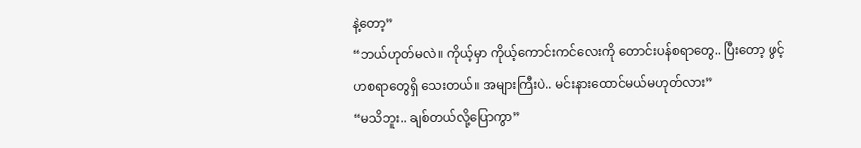နဲ့တော့”
“ဘယ်ဟုတ်မလဲ။ ကိုယ့်မှာ ကိုယ့်ကောင်းကင်လေးကို တောင်းပန်စရာတွေ.. ပြီးတော့ ဖွင့်ဟစရာတွေရှိ သေးတယ်။ အများကြီးပဲ.. မင်းနားထောင်မယ်မဟုတ်လား”
“မသိဘူး.. ချစ်တယ်လို့ပြောကွာ”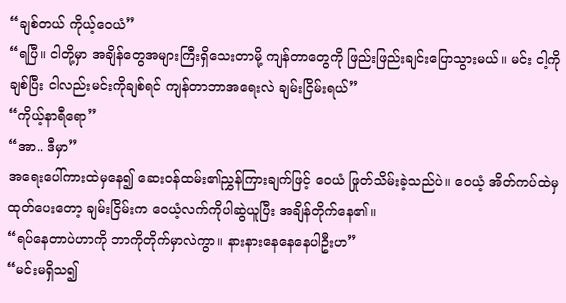“ချစ်တယ် ကိုယ့်ဝေယံ”
“ရပြီ။ ငါတို့မှာ အချိန်တွေအများကြီးရှိသေးတာမို့ ကျန်တာတွေကို ဖြည်းဖြည်းချင်းပြောသွားမယ်။ မင်း ငါ့ကိုချစ်ပြီး ငါလည်းမင်းကိုချစ်ရင် ကျန်တာဘာအရေးလဲ ချမ်းငြိမ်းရယ်”
“ကိုယ့်နာရီရော”
“အာ.. ဒီမှာ”
အရေးပေါ်ကားထဲမှနေ၍ ဆေးဝန်ထမ်း၏ညွှန်ကြားချက်ဖြင့် ဝေယံ ဖြုတ်သိမ်းခဲ့သည်ပဲ။ ဝေယံ့ အိတ်ကပ်ထဲမှ ထုတ်ပေးတော့ ချမ်းငြိမ်းက ဝေယံ့လက်ကိုပါဆွဲယူပြီး အချိန်တိုက်နေ၏။
“ရပ်နေတာပဲဟာကို ဘာကိုတိုက်မှာလဲကွာ။ နားနားနေနေနေပါဦးဟ”
“မင်းမရှိသ၍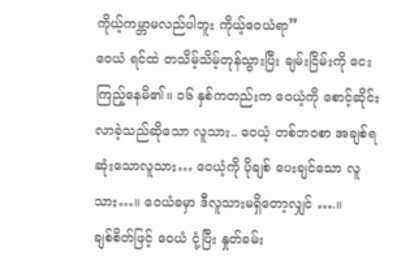ကိုယ့်ကမ္ဘာမလည်ပါဘူး ကိုယ့်ဝေယံရာ”
ဝေယံ ရင်ထဲ တသိမ့်သိမ့်တုန်သွားပြီး ချမ်းငြိမ်းကို ငေးကြည့်နေမိ၏။ ၁၆ နှစ်ကတည်းက ဝေယံ့ကို စောင့်ဆိုင်းလာခဲ့သည်ဆိုသော လူသား.. ဝေယံ့ တစ်ဘဝစာ အချစ်ရဆုံးသောလူသား… ဝေယံ့ကို ပိုချစ် ပေးချင်သော လူသား…။ ဝေယံခမှာ ဒီလူသားမရှိတော့လျှင် ….။
ချစ်စိတ်ဖြင့် ဝေယံ ငုံ့ပြီး နှုတ်ခမ်း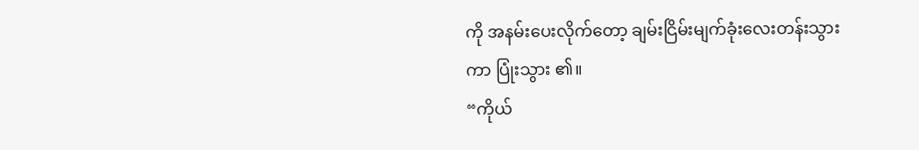ကို အနမ်းပေးလိုက်တော့ ချမ်းငြိမ်းမျက်ခုံးလေးတန်းသွားကာ ပြုံးသွား ၏။
“ကိုယ်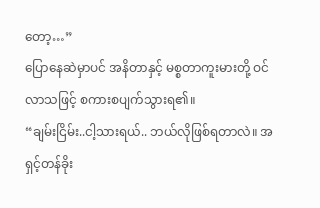တော့…”
ပြောနေဆဲမှာပင် အနိတာနှင့် မစ္စတာကူးမားတို့ ဝင်လာသဖြင့် စကားစပျက်သွားရ၏။
“ချမ်းငြိမ်း..ငါ့သားရယ်.. ဘယ်လိုဖြစ်ရတာလဲ။ အရှင့်တန်ခိုး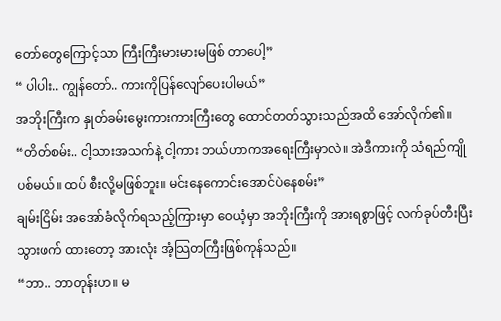တော်တွေကြောင့်သာ ကြီးကြီးမားမားမဖြစ် တာပေါ့”
“ ပါပါး.. ကျွန်တော်.. ကားကိုပြန်လျော်ပေးပါမယ်”
အဘိုးကြီးက နှုတ်ခမ်းမွေးကားကားကြီးတွေ ထောင်တတ်သွားသည်အထိ အော်လိုက်၏။
“တိတ်စမ်း.. ငါ့သားအသက်နဲ့ ငါ့ကား ဘယ်ဟာကအရေးကြီးမှာလဲ။ အဲဒီကားကို သံရည်ကျိုပစ်မယ်။ ထပ် စီးလို့မဖြစ်ဘူး။ မင်းနေကောင်းအောင်ပဲနေစမ်း”
ချမ်းငြိမ်း အအော်ခံလိုက်ရသည့်ကြားမှာ ဝေယံ့မှာ အဘိုးကြီးကို အားရစွာဖြင့် လက်ခုပ်တီးပြီး သွားဖက် ထားတော့ အားလုံး အံ့သြတကြီးဖြစ်ကုန်သည်။
“ဘာ.. ဘာတုန်းဟ။ မ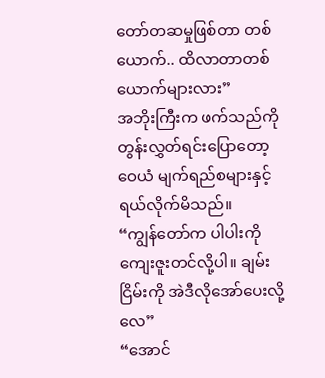တော်တဆမှုဖြစ်တာ တစ်ယောက်.. ထိလာတာတစ်ယောက်များလား”
အဘိုးကြီးက ဖက်သည်ကို တွန်းလွှတ်ရင်းပြောတော့ ဝေယံ မျက်ရည်စများနှင့်ရယ်လိုက်မိသည်။
“ကျွန်တော်က ပါပါးကိုကျေးဇူးတင်လို့ပါ။ ချမ်းငြိမ်းကို အဲဒီလိုအော်ပေးလို့လေ”
“အောင်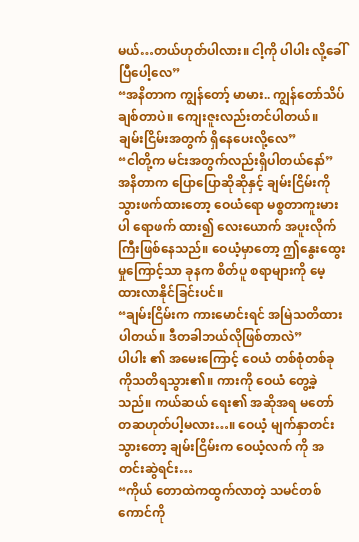မယ်…တယ်ဟုတ်ပါလား။ ငါ့ကို ပါပါး လို့ခေါ်ပြီပေါ့လေ”
“အနိတာက ကျွန်တော့် မာမား.. ကျွန်တော်သိပ်ချစ်တာပဲ။ ကျေးဇူးလည်းတင်ပါတယ်။ ချမ်းငြိမ်းအတွက် ရှိနေပေးလို့လေ”
“ငါတို့က မင်းအတွက်လည်းရှိပါတယ်နော်”
အနိတာက ပြောပြောဆိုဆိုနှင့် ချမ်းငြိမ်းကိုသွားဖက်ထားတော့ ဝေယံရော မစ္စတာကူးမားပါ ရောဖက် ထား၍ လေးယောက် အပူးလိုက်ကြီးဖြစ်နေသည်။ ဝေယံ့မှာတော့ ဤနွေးထွေးမှုကြောင့်သာ ခုနက စိတ်ပူ စရာများကို မေ့ထားလာနိုင်ခြင်းပင်။
“ချမ်းငြိမ်းက ကားမောင်းရင် အမြဲသတိထားပါတယ်။ ဒီတခါဘယ်လိုဖြစ်တာလဲ”
ပါပါး ၏ အမေးကြောင့် ဝေယံ တစ်စုံတစ်ခုကိုသတိရသွား၏။ ကားကို ဝေယံ တွေ့ခဲ့သည်။ ကယ်ဆယ် ရေး၏ အဆိုအရ မတော်တဆဟုတ်ပါ့မလား…။ ဝေယံ့ မျက်နှာတင်းသွားတော့ ချမ်းငြိမ်းက ဝေယံ့လက် ကို အတင်းဆွဲရင်း…
“ကိုယ် တောထဲကထွက်လာတဲ့ သမင်တစ်ကောင်ကို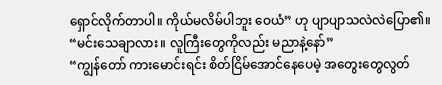ရှောင်လိုက်တာပါ။ ကိုယ်မလိမ်ပါဘူး ဝေယံ” ဟု ပျာပျာသလဲလဲပြော၏။
“မင်းသေချာလား။ လူကြီးတွေကိုလည်း မညာနဲ့နော်”
“ကျွန်တော် ကားမောင်းရင်း စိတ်ငြိမ်အောင်နေပေမဲ့ အတွေးတွေလွတ်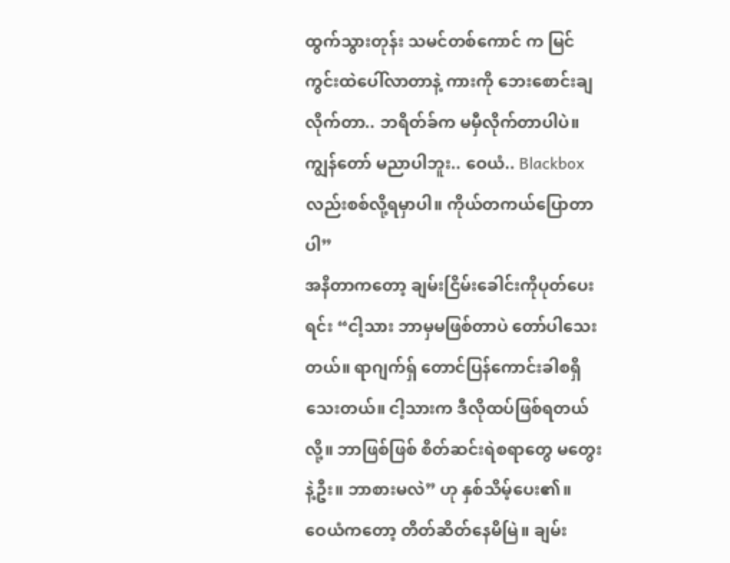ထွက်သွားတုန်း သမင်တစ်ကောင် က မြင်ကွင်းထဲပေါ်လာတာနဲ့ ကားကို ဘေးစောင်းချလိုက်တာ.. ဘရိတ်ခ်က မမှီလိုက်တာပါပဲ။ ကျွန်တော် မညာပါဘူး.. ဝေယံ.. Blackbox လည်းစစ်လို့ရမှာပါ။ ကိုယ်တကယ်ပြောတာပါ”
အနိတာကတော့ ချမ်းငြိမ်းခေါင်းကိုပုတ်ပေးရင်း “ငါ့သား ဘာမှမဖြစ်တာပဲ တော်ပါသေးတယ်။ ရာဂျက်ရှ် တောင်ပြန်ကောင်းခါစရှိသေးတယ်။ ငါ့သားက ဒီလိုထပ်ဖြစ်ရတယ်လို့။ ဘာဖြစ်ဖြစ် စိတ်ဆင်းရဲစရာတွေ မတွေးနဲ့ဦး။ ဘာစားမလဲ” ဟု နှစ်သိမ့်ပေး၏။
ဝေယံကတော့ တိတ်ဆိတ်နေမိမြဲ။ ချမ်း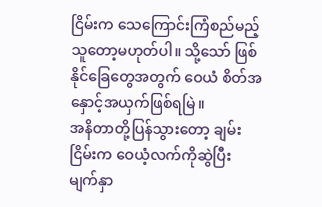ငြိမ်းက သေကြောင်းကြံစည်မည့်သူတော့မဟုတ်ပါ။ သို့သော် ဖြစ်နိုင်ခြေတွေအတွက် ဝေယံ စိတ်အနှောင့်အယှက်ဖြစ်ရမြဲ။
အနိတာတို့ပြန်သွားတော့ ချမ်းငြိမ်းက ဝေယံ့လက်ကိုဆွဲပြီး မျက်နှာ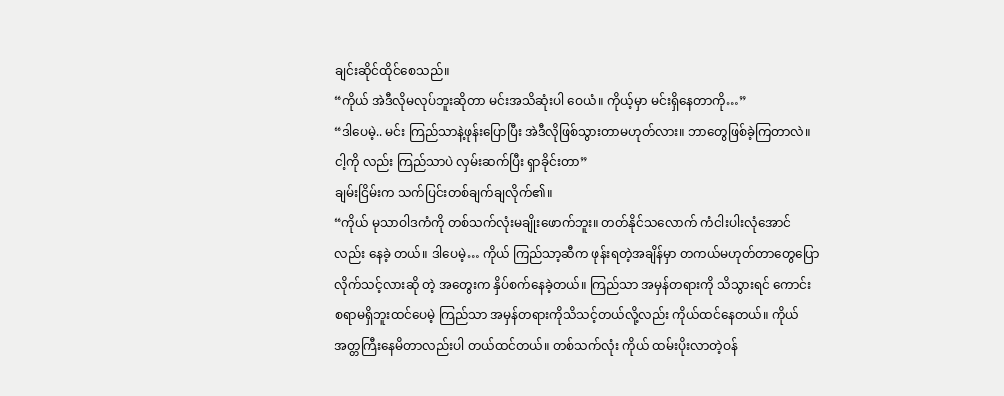ချင်းဆိုင်ထိုင်စေသည်။
“ကိုယ် အဲဒီလိုမလုပ်ဘူးဆိုတာ မင်းအသိဆုံးပါ ဝေယံ။ ကိုယ့်မှာ မင်းရှိနေတာကို…”
“ဒါပေမဲ့.. မင်း ကြည်သာနဲ့ဖုန်းပြောပြီး အဲဒီလိုဖြစ်သွားတာမဟုတ်လား။ ဘာတွေဖြစ်ခဲ့ကြတာလဲ။ ငါ့ကို လည်း ကြည်သာပဲ လှမ်းဆက်ပြီး ရှာခိုင်းတာ”
ချမ်းငြိမ်းက သက်ပြင်းတစ်ချက်ချလိုက်၏။
“ကိုယ် မုသာဝါဒကံကို တစ်သက်လုံးမချိုးဖောက်ဘူး။ တတ်နိုင်သလောက် ကံငါးပါးလုံအောင်လည်း နေခဲ့ တယ်။ ဒါပေမဲ့… ကိုယ် ကြည်သာ့ဆီက ဖုန်းရတဲ့အချိန်မှာ တကယ်မဟုတ်တာတွေပြောလိုက်သင့်လားဆို တဲ့ အတွေးက နှိပ်စက်နေခဲ့တယ်။ ကြည်သာ အမှန်တရားကို သိသွားရင် ကောင်းစရာမရှိဘူးထင်ပေမဲ့ ကြည်သာ အမှန်တရားကိုသိသင့်တယ်လို့လည်း ကိုယ်ထင်နေတယ်။ ကိုယ် အတ္တကြီးနေမိတာလည်းပါ တယ်ထင်တယ်။ တစ်သက်လုံး ကိုယ် ထမ်းပိုးလာတဲ့ဝန်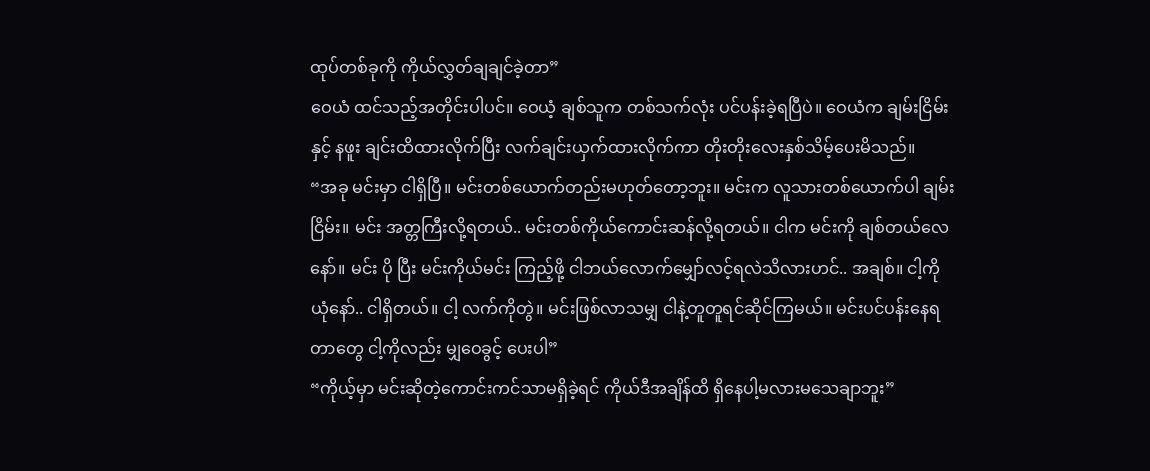ထုပ်တစ်ခုကို ကိုယ်လွှတ်ချချင်ခဲ့တာ”
ဝေယံ ထင်သည့်အတိုင်းပါပင်။ ဝေယံ့ ချစ်သူက တစ်သက်လုံး ပင်ပန်းခဲ့ရပြီပဲ။ ဝေယံက ချမ်းငြိမ်းနှင့် နဖူး ချင်းထိထားလိုက်ပြီး လက်ချင်းယှက်ထားလိုက်ကာ တိုးတိုးလေးနှစ်သိမ့်ပေးမိသည်။
“အခု မင်းမှာ ငါရှိပြီ။ မင်းတစ်ယောက်တည်းမဟုတ်တော့ဘူး။ မင်းက လူသားတစ်ယောက်ပါ ချမ်းငြိမ်း။ မင်း အတ္တကြီးလို့ရတယ်.. မင်းတစ်ကိုယ်ကောင်းဆန်လို့ရတယ်။ ငါက မင်းကို ချစ်တယ်လေနော်။ မင်း ပို ပြီး မင်းကိုယ်မင်း ကြည့်ဖို့ ငါဘယ်လောက်မျှော်လင့်ရလဲသိလားဟင်.. အချစ်။ ငါ့ကိုယုံနော်.. ငါရှိတယ်။ ငါ့ လက်ကိုတွဲ။ မင်းဖြစ်လာသမျှ ငါနဲ့တူတူရင်ဆိုင်ကြမယ်။ မင်းပင်ပန်းနေရတာတွေ ငါ့ကိုလည်း မျှဝေခွင့် ပေးပါ”
“ကိုယ့်မှာ မင်းဆိုတဲ့ကောင်းကင်သာမရှိခဲ့ရင် ကိုယ်ဒီအချိန်ထိ ရှိနေပါ့မလားမသေချာဘူး”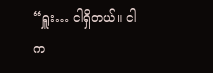“ရှူး… ငါရှိတယ်။ ငါက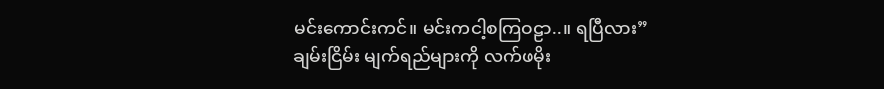မင်းကောင်းကင်။ မင်းကငါ့စကြဝဠာ..။ ရပြီလား”
ချမ်းငြိမ်း မျက်ရည်များကို လက်ဖမိုး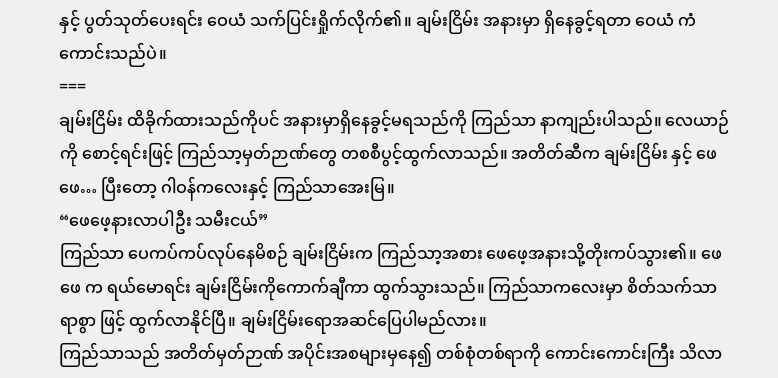နှင့် ပွတ်သုတ်ပေးရင်း ဝေယံ သက်ပြင်းရှိုက်လိုက်၏။ ချမ်းငြိမ်း အနားမှာ ရှိနေခွင့်ရတာ ဝေယံ ကံကောင်းသည်ပဲ။
===
ချမ်းငြိမ်း ထိခိုက်ထားသည်ကိုပင် အနားမှာရှိနေခွင့်မရသည်ကို ကြည်သာ နာကျည်းပါသည်။ လေယာဉ်ကို စောင့်ရင်းဖြင့် ကြည်သာ့မှတ်ဉာဏ်တွေ တစစီပွင့်ထွက်လာသည်။ အတိတ်ဆီက ချမ်းငြိမ်း နှင့် ဖေဖေ… ပြီးတော့ ဂါဝန်ကလေးနှင့် ကြည်သာအေးမြ။
“ဖေဖေ့နားလာပါဦး သမီးငယ်”
ကြည်သာ ပေကပ်ကပ်လုပ်နေမိစဉ် ချမ်းငြိမ်းက ကြည်သာ့အစား ဖေဖေ့အနားသို့တိုးကပ်သွား၏။ ဖေဖေ က ရယ်မောရင်း ချမ်းငြိမ်းကိုကောက်ချီကာ ထွက်သွားသည်။ ကြည်သာကလေးမှာ စိတ်သက်သာရာစွာ ဖြင့် ထွက်လာနိုင်ပြီ။ ချမ်းငြိမ်းရောအဆင်ပြေပါမည်လား။
ကြည်သာသည် အတိတ်မှတ်ဉာဏ် အပိုင်းအစများမှနေ၍ တစ်စုံတစ်ရာကို ကောင်းကောင်းကြီး သိလာ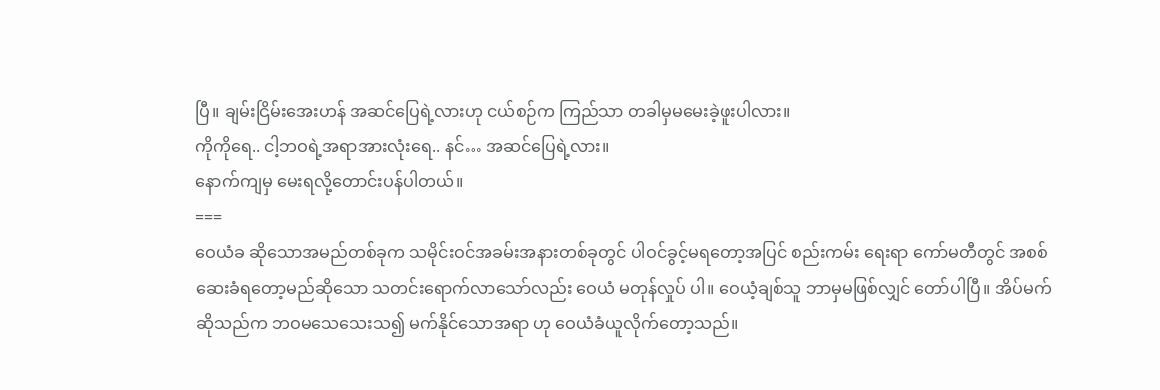ပြီ။ ချမ်းငြိမ်းအေးဟန် အဆင်ပြေရဲ့လားဟု ငယ်စဉ်က ကြည်သာ တခါမှမမေးခဲ့ဖူးပါလား။
ကိုကိုရေ.. ငါ့ဘဝရဲ့အရာအားလုံးရေ.. နင်… အဆင်ပြေရဲ့လား။
နောက်ကျမှ မေးရလို့တောင်းပန်ပါတယ်။
===
ဝေယံခ ဆိုသောအမည်တစ်ခုက သမိုင်းဝင်အခမ်းအနားတစ်ခုတွင် ပါဝင်ခွင့်မရတော့အပြင် စည်းကမ်း ရေးရာ ကော်မတီတွင် အစစ်ဆေးခံရတော့မည်ဆိုသော သတင်းရောက်လာသော်လည်း ဝေယံ မတုန်လှုပ် ပါ။ ဝေယံ့ချစ်သူ ဘာမှမဖြစ်လျှင် တော်ပါပြီ။ အိပ်မက်ဆိုသည်က ဘဝမသေသေးသ၍ မက်နိုင်သောအရာ ဟု ဝေယံခံယူလိုက်တော့သည်။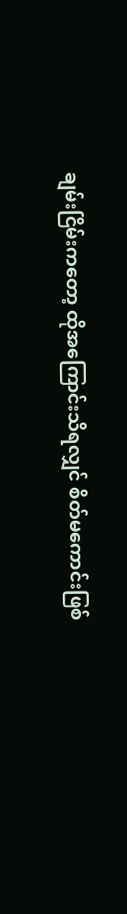ချမ်းငြိမ်းကတော့ ထိုအကြောင်းသိရလျှင် စိတ်မကောင်းဖြစ်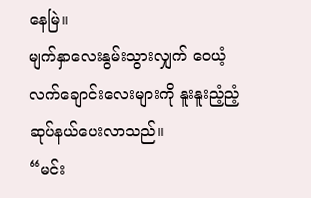နေမြဲ။
မျက်နှာလေးနွမ်းသွားလျှက် ဝေယံ့လက်ချောင်းလေးများကို နူးနူးညံ့ညံ့ဆုပ်နယ်ပေးလာသည်။
“မင်း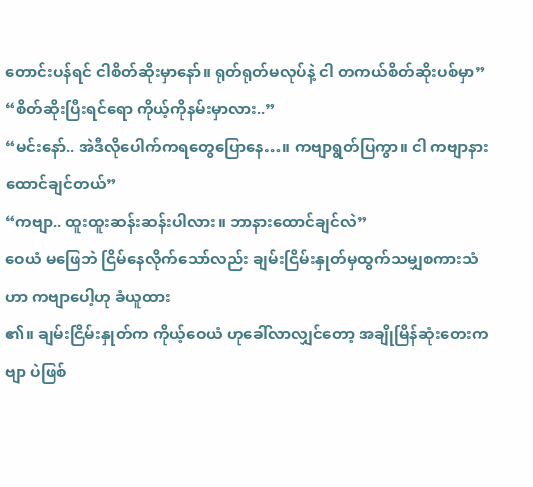တောင်းပန်ရင် ငါစိတ်ဆိုးမှာနော်။ ရုတ်ရုတ်မလုပ်နဲ့ ငါ တကယ်စိတ်ဆိုးပစ်မှာ”
“စိတ်ဆိုးပြီးရင်ရော ကိုယ့်ကိုနမ်းမှာလား..”
“မင်းနော်.. အဲဒီလိုပေါက်ကရတွေပြောနေ…။ ကဗျာရွတ်ပြကွာ။ ငါ ကဗျာနားထောင်ချင်တယ်”
“ကဗျာ.. ထူးထူးဆန်းဆန်းပါလား။ ဘာနားထောင်ချင်လဲ”
ဝေယံ မဖြေဘဲ ငြိမ်နေလိုက်သော်လည်း ချမ်းငြိမ်းနှုတ်မှထွက်သမျှစကားသံဟာ ကဗျာပေါ့ဟု ခံယူထား
၏။ ချမ်းငြိမ်းနှုတ်က ကိုယ့်ဝေယံ ဟုခေါ်လာလျှင်တော့ အချိုမြိန်ဆုံးတေးကဗျာ ပဲဖြစ်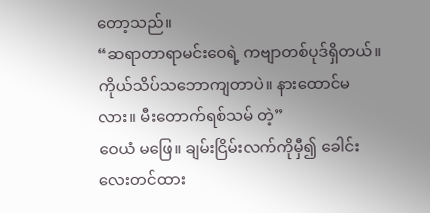တော့သည်။
“ဆရာတာရာမင်းဝေရဲ့ ကဗျာတစ်ပုဒ်ရှိတယ်။ကိုယ်သိပ်သဘောကျတာပဲ။ နားထောင်မလား။ မီးတောက်ရစ်သမ် တဲ့”
ဝေယံ မဖြေ။ ချမ်းငြိမ်းလက်ကိုမှီ၍ ခေါင်းလေးတင်ထား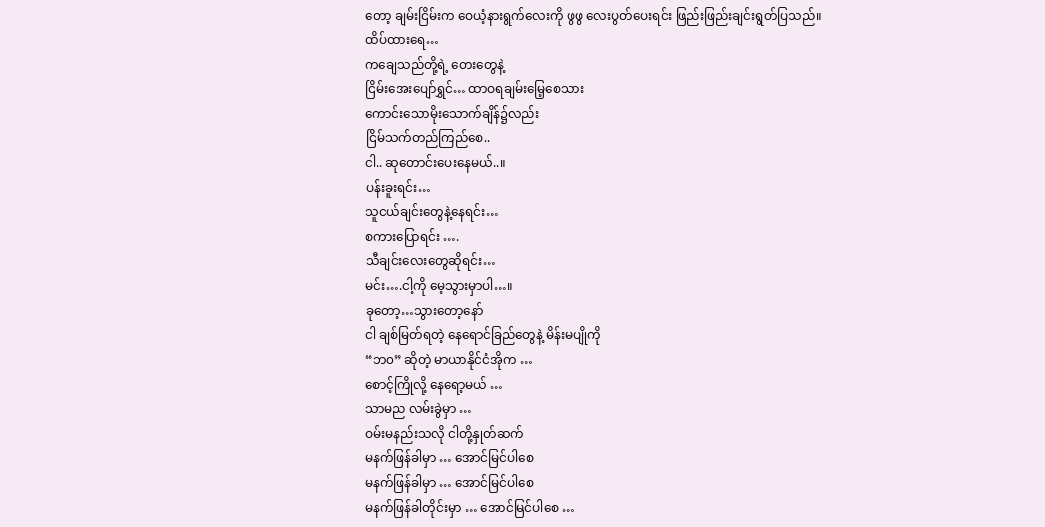တော့ ချမ်းငြိမ်းက ဝေယံ့နားရွက်လေးကို ဖွဖွ လေးပွတ်ပေးရင်း ဖြည်းဖြည်းချင်းရွတ်ပြသည်။
ထိပ်ထားရေ…
ကချေသည်တို့ရဲ့ တေးတွေနဲ့
ငြိမ်းအေးပျော်ရွှင်… ထာဝရချမ်းမြေ့စေသား
ကောင်းသောမိုးသောက်ချိန်၌လည်း
ငြိမ်သက်တည်ကြည်စေ..
ငါ.. ဆုတောင်းပေးနေမယ်..။
ပန်းခူးရင်း…
သူငယ်ချင်းတွေနဲ့နေရင်း…
စကားပြောရင်း ….
သီချင်းလေးတွေဆိုရင်း…
မင်း….ငါ့ကို မေ့သွားမှာပါ…။
ခုတော့…သွားတော့နော်
ငါ ချစ်မြတ်ရတဲ့ နေရောင်ခြည်တွေနဲ့ မိန်းမပျိုကို
“ဘ၀” ဆိုတဲ့ မာယာနိုင်ငံအိုက …
စောင့်ကြိုလို့ နေရော့မယ် …
သာမည လမ်းခွဲမှာ …
ဝမ်းမနည်းသလို ငါတို့နှုတ်ဆက်
မနက်ဖြန်ခါမှာ … အောင်မြင်ပါစေ
မနက်ဖြန်ခါမှာ … အောင်မြင်ပါစေ
မနက်ဖြန်ခါတိုင်းမှာ … အောင်မြင်ပါစေ …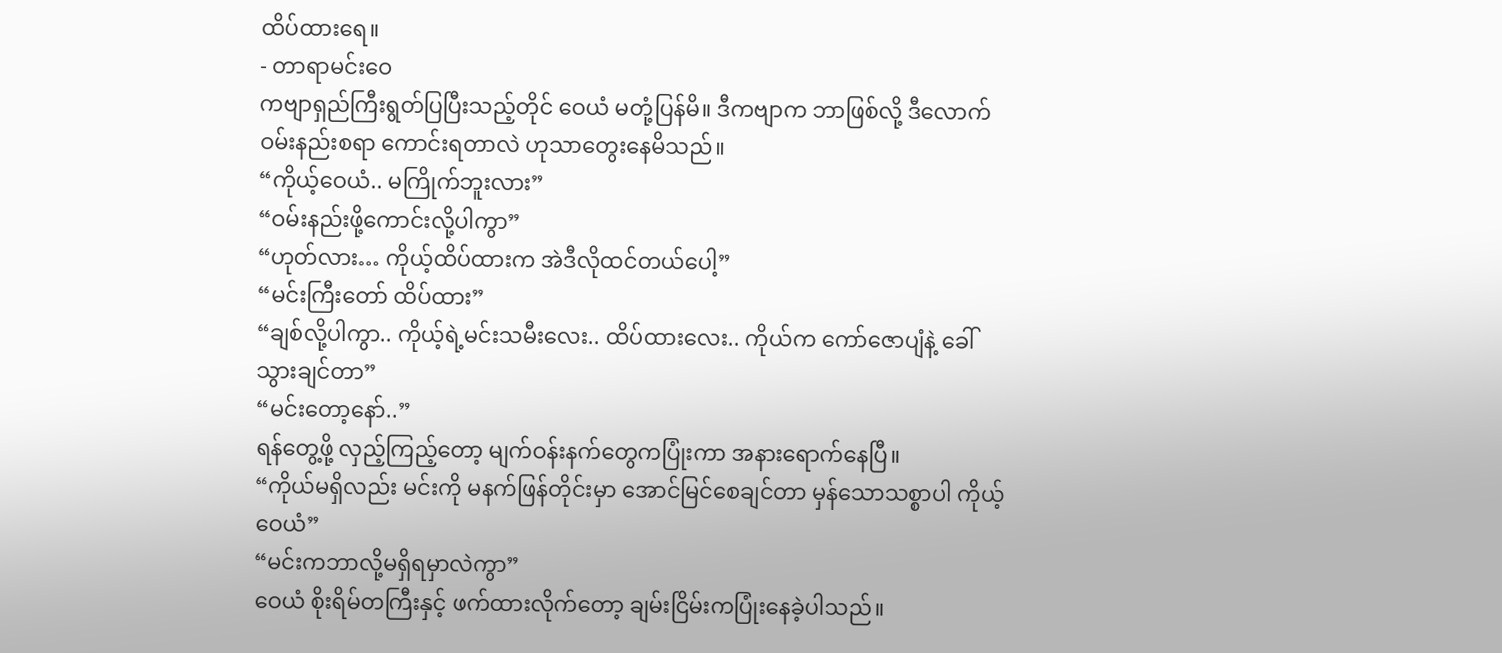ထိပ်ထားရေ။
- တာရာမင်းဝေ
ကဗျာရှည်ကြီးရွတ်ပြပြီးသည့်တိုင် ဝေယံ မတုံ့ပြန်မိ။ ဒီကဗျာက ဘာဖြစ်လို့ ဒီလောက် ဝမ်းနည်းစရာ ကောင်းရတာလဲ ဟုသာတွေးနေမိသည်။
“ကိုယ့်ဝေယံ.. မကြိုက်ဘူးလား”
“ဝမ်းနည်းဖို့ကောင်းလို့ပါကွာ”
“ဟုတ်လား… ကိုယ့်ထိပ်ထားက အဲဒီလိုထင်တယ်ပေါ့”
“မင်းကြီးတော် ထိပ်ထား”
“ချစ်လို့ပါကွာ.. ကိုယ့်ရဲ့မင်းသမီးလေး.. ထိပ်ထားလေး.. ကိုယ်က ကော်ဇောပျံနဲ့ ခေါ်သွားချင်တာ”
“မင်းတော့နော်..”
ရန်တွေ့ဖို့ လှည့်ကြည့်တော့ မျက်ဝန်းနက်တွေကပြုံးကာ အနားရောက်နေပြီ။
“ကိုယ်မရှိလည်း မင်းကို မနက်ဖြန်တိုင်းမှာ အောင်မြင်စေချင်တာ မှန်သောသစ္စာပါ ကိုယ့်ဝေယံ”
“မင်းကဘာလို့မရှိရမှာလဲကွာ”
ဝေယံ စိုးရိမ်တကြီးနှင့် ဖက်ထားလိုက်တော့ ချမ်းငြိမ်းကပြုံးနေခဲ့ပါသည်။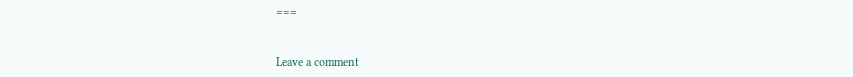===


Leave a comment